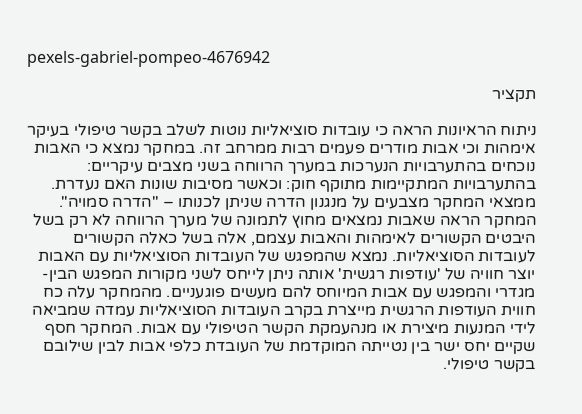pexels-gabriel-pompeo-4676942

תקציר

ניתוח הראיונות הראה כי עובדות סוציאליות נוטות לשלב בקשר טיפולי בעיקר אימהות וכי אבות מודרים פעמים רבות ממרחב זה. במחקר נמצא כי האבות נוכחים בהתערבויות הנערכות במערך הרווחה בשני מצבים עיקריים: בהתערבויות המתקיימות מתוקף חוק: וכאשר מסיבות שונות האם נעדרת. ממצאי המחקר מצבעים על מנגנון הדרה שניתן לכנותו – "הדרה סמויה". המחקר הראה שאבות נמצאים מחוץ לתמונה של מערך הרווחה לא רק בשל היבטים הקשורים לאימהות והאבות עצמם, אלה בשל כאלה הקשורים לעובדות הסוציאליות. נמצא שהמפגש של העובדות הסוציאליות עם האבות יוצר חוויה של 'עודפות רגשית' אותה ניתן לייחס לשני מקורות המפגש הבין-מגדרי והמפגש עם אבות המיוחס להם מעשים פוגעניים. מהמחקר עלה כח חווית העודפות הרגשית מייצרת בקרב העובדות הסוציאליות עמדה שמביאה לידי המנעות מיצירת או מנהעמקת הקשר הטיפולי עם אבות. המחקר חסף שקיים יחס ישר בין נטייתה המוקדמת של העובדת כלפי אבות לבין שילובם בקשר טיפולי.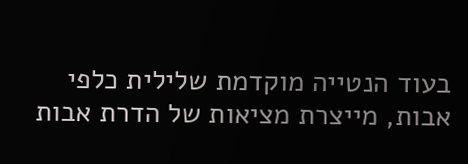בעוד הנטייה מוקדמת שלילית כלפי אבות, מייצרת מציאות של הדרת אבות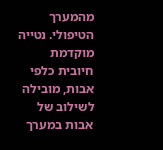מהמערך הטיפולי. נטייה מוקדמת חיובית כלפי אבות, מובילה לשילוב של אבות במערך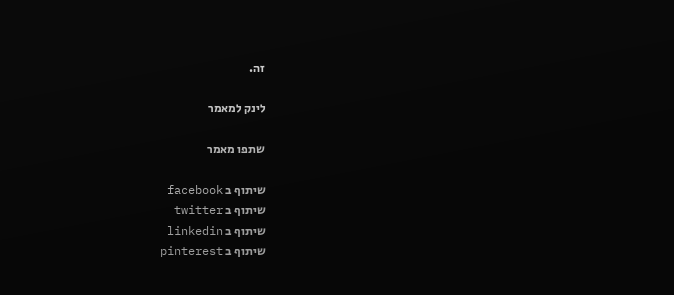זה.

לינק למאמר

שתפו מאמר

שיתוף ב facebook
שיתוף ב twitter
שיתוף ב linkedin
שיתוף ב pinterest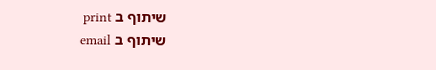שיתוף ב print
שיתוף ב email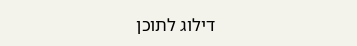דילוג לתוכן